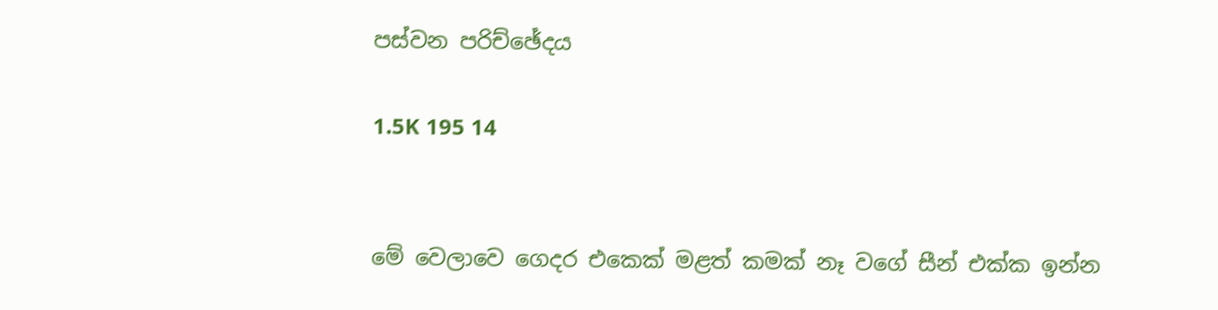පස්වන පරිච්ඡේදය

1.5K 195 14


මේ වෙලාවෙ ගෙදර එකෙක් මළත් කමක් නෑ වගේ සීන් එක්ක ඉන්න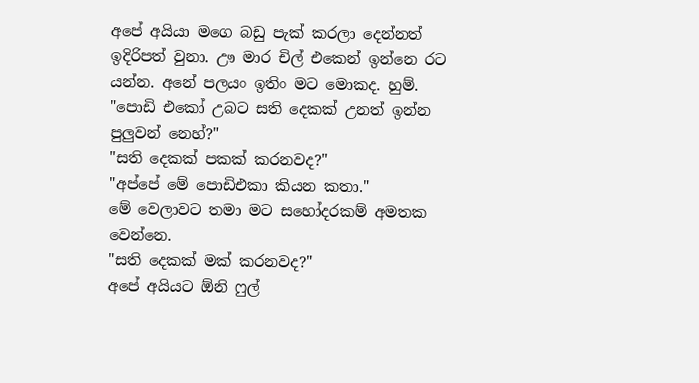අපේ අයියා මගෙ බඩු පැක් කරලා දෙන්නත් ඉදිරිපත් වුනා. ඌ මාර චිල් එකෙන් ඉන්නෙ රට යන්න. අනේ පලයං ඉතිං මට මොකද. හුම්.
"පොඩි එකෝ උබට සති දෙකක් උනත් ඉන්න පුලුවන් නෙහ්?"
"සති දෙකක් පකක් කරනවද?"
"අප්පේ මේ පොඩිඑකා කියන කතා."
මේ වෙලාවට තමා මට සහෝදරකම් අමතක වෙන්නෙ.
"සති දෙකක් මක් කරනවද?"
අපේ අයියට ඕනි ෆුල්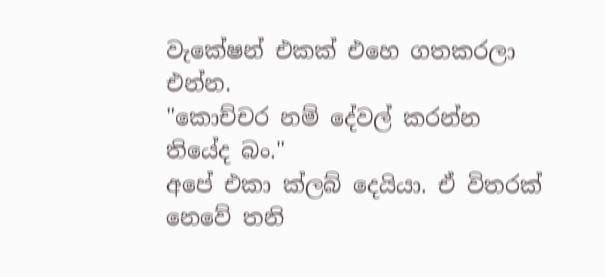වැකේෂන් එකක් එහෙ ගතකරලා එන්න.
"කොච්චර නම් දේවල් කරන්න තියේද බං."
අපේ එකා ක්ලබ් දෙයියා. ඒ විතරක් නෙවේ තනි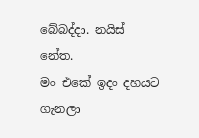බේබද්දා. නයිස් නේත.
මං එකේ ඉදං දහයට ගැනලා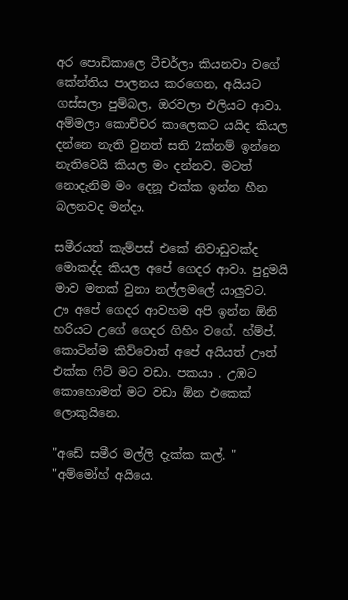අර පොඩිකාලෙ ටීචර්ලා කියනවා වගේ කේන්තිය පාලනය කරගෙන, අයියට ගස්සලා පුම්බල, ඔරවලා එලියට ආවා.
අම්මලා කොච්චර කාලෙකට යයිද කියල දන්නෙ නැති වුනත් සති 2ක්නම් ඉන්නෙ නැතිවෙයි කියල මං දන්නව. මටත් නොදැනිම මං දෙනූ එක්ක ඉන්න හීන බලනවද මන්දා.

සමීරයත් කැම්පස් එකේ නිවාඩුවක්ද මොකද්ද කියල අපේ ගෙදර ආවා. පුදුමයි මාව මතක් වුනා නල්ලමලේ යාලුවට.
ඌ අපේ ගෙදර ආවහම අපි ඉන්න ඕනි හරියට උගේ ගෙදර ගිහිං වගේ. හ්ම්ප්. කොටින්ම කිව්වොත් අපේ අයියත් ඌත් එක්ක ෆිට් මට වඩා. පකයා . උඹට කොහොමත් මට වඩා ඕන එකෙක් ලොකුයිනෙ.

"අඩේ සමීර මල්ලි දැක්ක කල්. "
"අම්මෝහ් අයියෙ.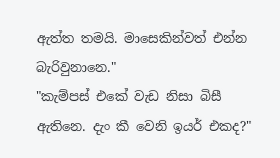ඇත්ත තමයි. මාසෙකින්වත් එන්න බැරිවුනානෙ."
"කැම්පස් එකේ වැඩ නිසා බිසී ඇතිනෙ. දැං කී වෙනි ඉයර් එකද?"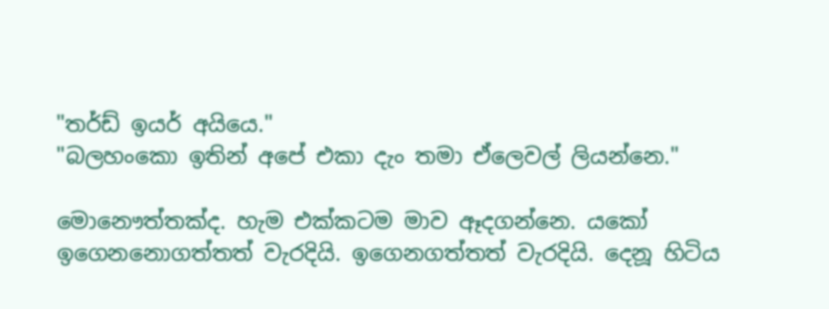"තර්ඩ් ඉයර් අයියෙ."
"බලහංකො ඉතින් අපේ එකා දැං තමා ඒලෙවල් ලියන්නෙ."

මොනෞත්තක්ද. හැම එක්කටම මාව ඈදගන්නෙ. යකෝ ඉගෙනනොගත්තත් වැරදියි. ඉගෙනගත්තත් වැරදියි. දෙනූ හිටිය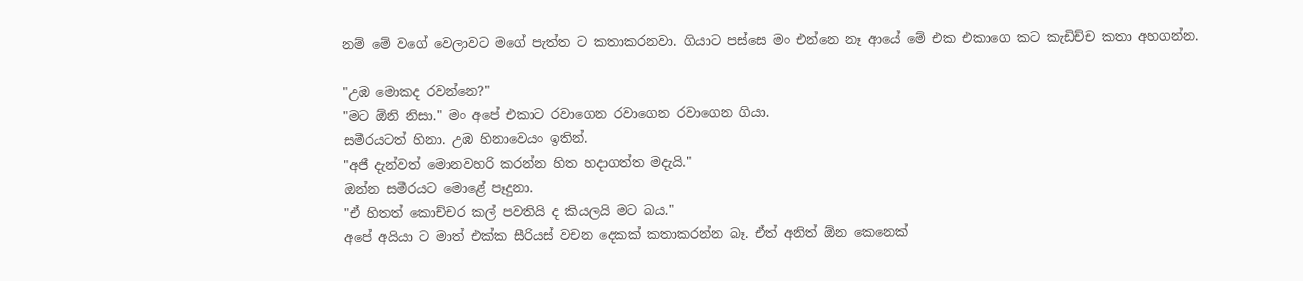නම් මේ වගේ වෙලාවට මගේ පැත්ත ට කතාකරනවා. ගියාට පස්සෙ මං එන්නෙ නෑ ආයේ මේ එක එකාගෙ කට කැඩිච්ච කතා අහගන්න.

"උඹ මොකද රවන්නෙ?"
"මට ඕනි නිසා." මං අපේ එකාට රවාගෙන රවාගෙන රවාගෙන ගියා.
සමීරයටත් හිනා. උඹ හිනාවෙයං ඉතින්.
"අජී දැන්වත් මොනවහරි කරන්න හිත හදාගත්ත මදැයි."
ඔන්න සමීරයට මොළේ පෑදුනා.
"ඒ හිතත් කොච්චර කල් පවතියි ද කියලයි මට බය."
අපේ අයියා ට මාත් එක්ක සීරියස් වචන දෙකක් කතාකරන්න බෑ. ඒත් අනිත් ඕන කෙනෙක්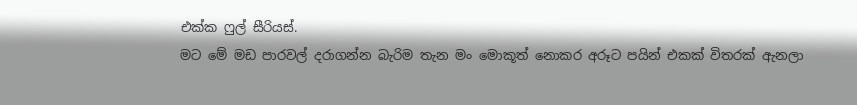එක්ක ෆුල් සීරියස්.
මට මේ මඩ පාරවල් දරාගන්න බැරිම තැන මං මොකූත් නොකර අරූට පයින් එකක් විතරක් ඇනලා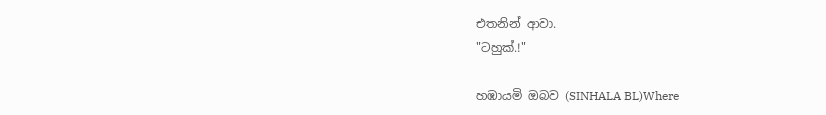එතනින් ආවා.
"ටහුක්.!"

හඹායමි ඔබව (SINHALA BL)Where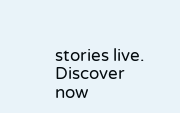stories live. Discover now